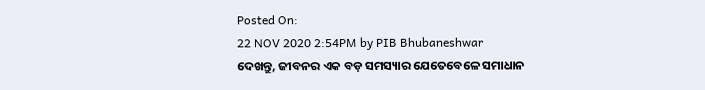Posted On:
22 NOV 2020 2:54PM by PIB Bhubaneshwar
ଦେଖନ୍ତୁ, ଜୀବନର ଏକ ବଡ଼ ସମସ୍ୟାର ଯେତେବେଳେ ସମାଧାନ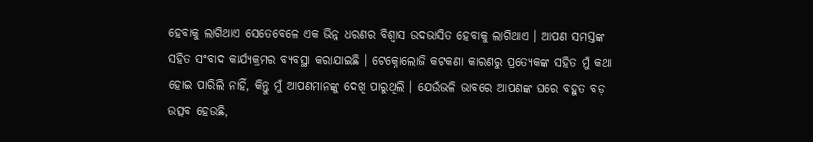ହେବାକୁ ଲାଗିଥାଏ ସେତେବେଳେ ଏକ ଭିନ୍ନ ଧରଣର ବିଶ୍ୱାସ ଉଦଭାସିତ ହେବାକୁ ଲାଗିଥାଏ । ଆପଣ ସମସ୍ତଙ୍କ ସହିତ ସଂବାଦ କାର୍ଯ୍ୟକ୍ରମର ବ୍ୟବସ୍ଥା କରାଯାଇଛି । ଟେକ୍ନୋଲୋଜି କଟକଣା କାରଣରୁ ପ୍ରତ୍ୟେକଙ୍କ ସହିତ ମୁଁ କଥା ହୋଇ ପାରିଲି ନାହିଁ, କିନ୍ତୁ ମୁଁ ଆପଣମାନଙ୍କୁ ଦେଖି ପାରୁଥିଲି । ଯେଉଁଭଳି ଭାବରେ ଆପଣଙ୍କ ଘରେ ବହୁତ ବଡ଼ ଉତ୍ସବ ହେଉଛି,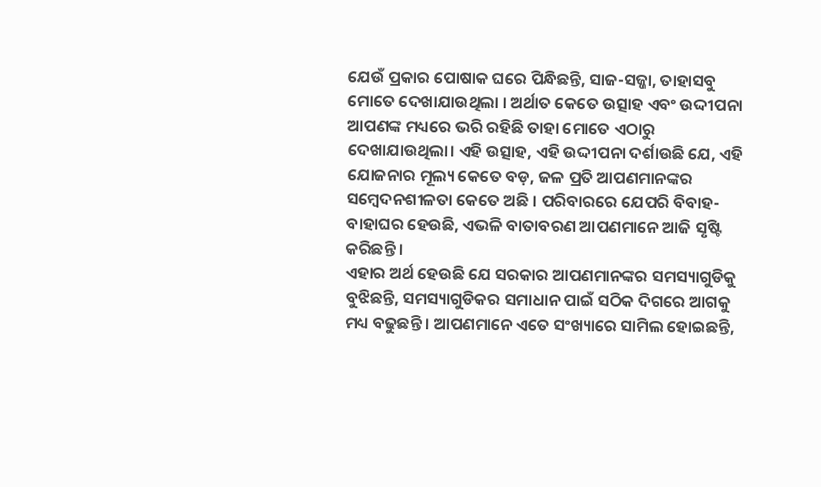ଯେଉଁ ପ୍ରକାର ପୋଷାକ ଘରେ ପିନ୍ଧିଛନ୍ତି, ସାଜ-ସଜ୍ଜା, ତାହାସବୁ ମୋତେ ଦେଖାଯାଉଥିଲା । ଅର୍ଥାତ କେତେ ଉତ୍ସାହ ଏବଂ ଉଦ୍ଦୀପନା ଆପଣଙ୍କ ମଧ୍ୟରେ ଭରି ରହିଛି ତାହା ମୋତେ ଏଠାରୁ ଦେଖାଯାଉଥିଲା। ଏହି ଉତ୍ସାହ, ଏହି ଉଦ୍ଦୀପନା ଦର୍ଶାଉଛି ଯେ, ଏହି ଯୋଜନାର ମୂଲ୍ୟ କେତେ ବଡ଼, ଜଳ ପ୍ରତି ଆପଣମାନଙ୍କର ସମ୍ବେଦନଶୀଳତା କେତେ ଅଛି । ପରିବାରରେ ଯେପରି ବିବାହ- ବାହାଘର ହେଉଛି, ଏଭଳି ବାତାବରଣ ଆପଣମାନେ ଆଜି ସୃଷ୍ଟି କରିଛନ୍ତି ।
ଏହାର ଅର୍ଥ ହେଉଛି ଯେ ସରକାର ଆପଣମାନଙ୍କର ସମସ୍ୟାଗୁଡିକୁ ବୁଝିଛନ୍ତି, ସମସ୍ୟାଗୁଡିକର ସମାଧାନ ପାଇଁ ସଠିକ ଦିଗରେ ଆଗକୁ ମଧ୍ୟ ବଢୁଛନ୍ତି । ଆପଣମାନେ ଏତେ ସଂଖ୍ୟାରେ ସାମିଲ ହୋଇଛନ୍ତି,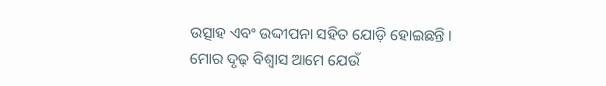ଉତ୍ସାହ ଏବଂ ଉଦ୍ଦୀପନା ସହିତ ଯୋଡ଼ି ହୋଇଛନ୍ତି । ମୋର ଦୃଢ଼ ବିଶ୍ୱାସ ଆମେ ଯେଉଁ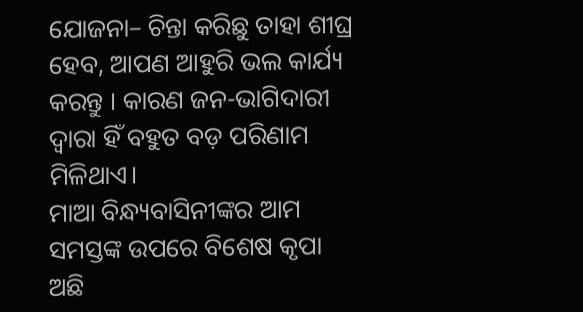ଯୋଜନା– ଚିନ୍ତା କରିଛୁ ତାହା ଶୀଘ୍ର ହେବ, ଆପଣ ଆହୁରି ଭଲ କାର୍ଯ୍ୟ କରନ୍ତୁ । କାରଣ ଜନ-ଭାଗିଦାରୀ ଦ୍ୱାରା ହିଁ ବହୁତ ବଡ଼ ପରିଣାମ ମିଳିଥାଏ।
ମାଆ ବିନ୍ଧ୍ୟବାସିନୀଙ୍କର ଆମ ସମସ୍ତଙ୍କ ଉପରେ ବିଶେଷ କୃପା ଅଛି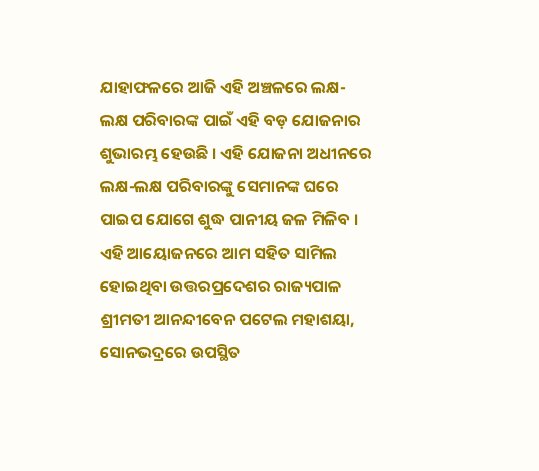ଯାହାଫଳରେ ଆଜି ଏହି ଅଞ୍ଚଳରେ ଲକ୍ଷ-ଲକ୍ଷ ପରିବାରଙ୍କ ପାଇଁ ଏହି ବଡ଼ ଯୋଜନାର ଶୁଭାରମ୍ଭ ହେଉଛି । ଏହି ଯୋଜନା ଅଧୀନରେ ଲକ୍ଷ-ଲକ୍ଷ ପରିବାରଙ୍କୁ ସେମାନଙ୍କ ଘରେ ପାଇପ ଯୋଗେ ଶୁଦ୍ଧ ପାନୀୟ ଜଳ ମିଳିବ । ଏହି ଆୟୋଜନରେ ଆମ ସହିତ ସାମିଲ ହୋଇଥିବା ଉତ୍ତରପ୍ରଦେଶର ରାଜ୍ୟପାଳ ଶ୍ରୀମତୀ ଆନନ୍ଦୀବେନ ପଟେଲ ମହାଶୟା, ସୋନଭଦ୍ରରେ ଉପସ୍ଥିତ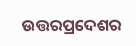ଉତ୍ତରପ୍ରଦେଶର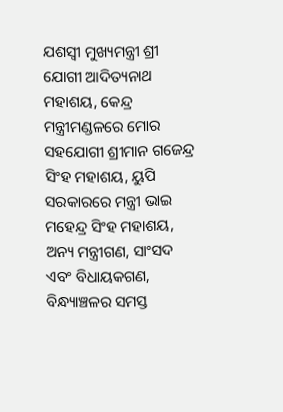ଯଶସ୍ୱୀ ମୁଖ୍ୟମନ୍ତ୍ରୀ ଶ୍ରୀ ଯୋଗୀ ଆଦିତ୍ୟନାଥ ମହାଶୟ, କେନ୍ଦ୍ର ମନ୍ତ୍ରୀମଣ୍ଡଳରେ ମୋର ସହଯୋଗୀ ଶ୍ରୀମାନ ଗଜେନ୍ଦ୍ର ସିଂହ ମହାଶୟ, ୟୁପି ସରକାରରେ ମନ୍ତ୍ରୀ ଭାଇ ମହେନ୍ଦ୍ର ସିଂହ ମହାଶୟ, ଅନ୍ୟ ମନ୍ତ୍ରୀଗଣ, ସାଂସଦ ଏବଂ ବିଧାୟକଗଣ, ବିନ୍ଧ୍ୟାଞ୍ଚଳର ସମସ୍ତ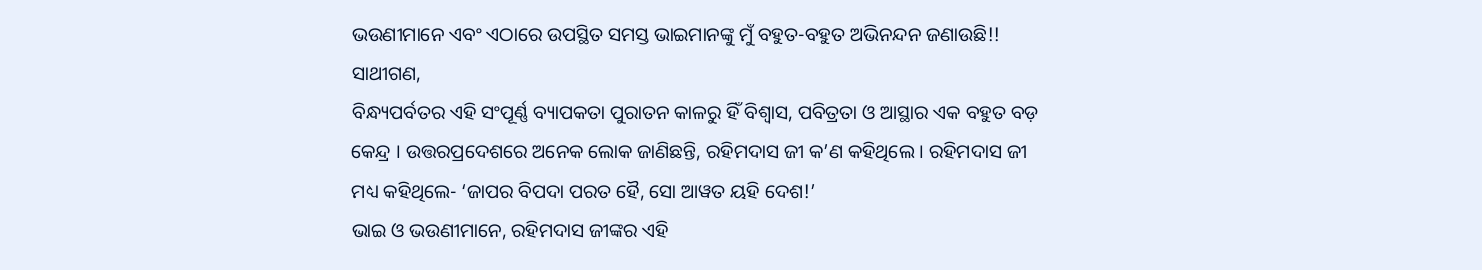ଭଉଣୀମାନେ ଏବଂ ଏଠାରେ ଉପସ୍ଥିତ ସମସ୍ତ ଭାଇମାନଙ୍କୁ ମୁଁ ବହୁତ-ବହୁତ ଅଭିନନ୍ଦନ ଜଣାଉଛି!!
ସାଥୀଗଣ,
ବିନ୍ଧ୍ୟପର୍ବତର ଏହି ସଂପୂର୍ଣ୍ଣ ବ୍ୟାପକତା ପୁରାତନ କାଳରୁ ହିଁ ବିଶ୍ୱାସ, ପବିତ୍ରତା ଓ ଆସ୍ଥାର ଏକ ବହୁତ ବଡ଼ କେନ୍ଦ୍ର । ଉତ୍ତରପ୍ରଦେଶରେ ଅନେକ ଲୋକ ଜାଣିଛନ୍ତି, ରହିମଦାସ ଜୀ କ’ଣ କହିଥିଲେ । ରହିମଦାସ ଜୀ ମଧ୍ୟ କହିଥିଲେ- ‘ଜାପର ବିପଦା ପରତ ହୈ, ସୋ ଆୱତ ୟହି ଦେଶ!’
ଭାଇ ଓ ଭଉଣୀମାନେ, ରହିମଦାସ ଜୀଙ୍କର ଏହି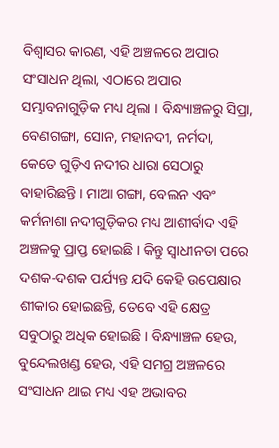ବିଶ୍ୱାସର କାରଣ, ଏହି ଅଞ୍ଚଳରେ ଅପାର ସଂସାଧନ ଥିଲା, ଏଠାରେ ଅପାର ସମ୍ଭାବନାଗୁଡ଼ିକ ମଧ୍ୟ ଥିଲା । ବିନ୍ଧ୍ୟାଞ୍ଚଳରୁ ସିପ୍ରା, ବେଣଗଙ୍ଗା, ସୋନ, ମହାନଦୀ, ନର୍ମଦା, କେତେ ଗୁଡ଼ିଏ ନଦୀର ଧାରା ସେଠାରୁ ବାହାରିଛନ୍ତି । ମାଆ ଗଙ୍ଗା, ବେଲନ ଏବଂ କର୍ମନାଶା ନଦୀଗୁଡ଼ିକର ମଧ୍ୟ ଆଶୀର୍ବାଦ ଏହି ଅଞ୍ଚଳକୁ ପ୍ରାପ୍ତ ହୋଇଛି । କିନ୍ତୁ ସ୍ୱାଧୀନତା ପରେ ଦଶକ-ଦଶକ ପର୍ଯ୍ୟନ୍ତ ଯଦି କେହି ଉପେକ୍ଷାର ଶୀକାର ହୋଇଛନ୍ତି, ତେବେ ଏହି କ୍ଷେତ୍ର ସବୁଠାରୁ ଅଧିକ ହୋଇଛି । ବିନ୍ଧ୍ୟାଞ୍ଚଳ ହେଉ, ବୁନ୍ଦେଲଖଣ୍ଡ ହେଉ, ଏହି ସମଗ୍ର ଅଞ୍ଚଳରେ ସଂସାଧନ ଥାଇ ମଧ୍ୟ ଏହ ଅଭାବର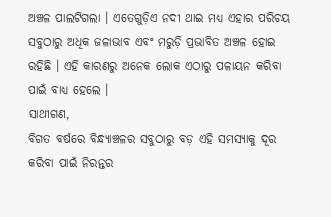ଅଞ୍ଚଳ ପାଲଟିଗଲା । ଏତେଗୁଡ଼ିଏ ନଦୀ ଥାଇ ମଧ୍ୟ ଏହାର ପରିଚୟ ସବୁଠାରୁ ଅଧିକ ଜଳାଭାବ ଏବଂ ମରୁଡ଼ି ପ୍ରଭାବିତ ଅଞ୍ଚଳ ହୋଇ ରହିଛି । ଏହି କାରଣରୁ ଅନେକ ଲୋକ ଏଠାରୁ ପଳାୟନ କରିବା ପାଇଁ ବାଧ୍ୟ ହେଲେ ।
ସାଥୀଗଣ,
ବିଗତ ବର୍ଷରେ ବିନ୍ଧ୍ୟାଞ୍ଚଳର ସବୁଠାରୁ ବଡ଼ ଏହି ସମସ୍ୟାକୁ ଦୂର କରିବା ପାଇଁ ନିରନ୍ତର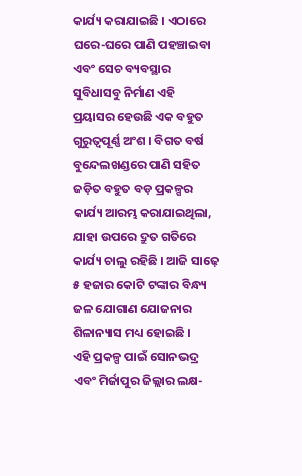କାର୍ଯ୍ୟ କରାଯାଇଛି । ଏଠାରେ ଘରେ-ଘରେ ପାଣି ପହଞ୍ଚାଇବା ଏବଂ ସେଚ ବ୍ୟବସ୍ଥାର ସୁବିଧାସବୁ ନିର୍ମାଣ ଏହି ପ୍ରୟାସର ହେଉଛି ଏକ ବହୁତ ଗୁରୁତ୍ବପୂର୍ଣ୍ଣ ଅଂଶ । ବିଗତ ବର୍ଷ ବୁନ୍ଦେଲଖଣ୍ଡରେ ପାଣି ସହିତ ଜଡ଼ିତ ବହୁତ ବଡ଼ ପ୍ରକଳ୍ପର କାର୍ଯ୍ୟ ଆରମ୍ଭ କରାଯାଇଥିଲା, ଯାହା ଉପରେ ଦ୍ରୁତ ଗତିରେ କାର୍ଯ୍ୟ ଚାଲୁ ରହିଛି । ଆଜି ସାଢ଼େ ୫ ହଜାର କୋଟି ଟଙ୍କାର ବିନ୍ଧ୍ୟ ଜଳ ଯୋଗାଣ ଯୋଜନାର ଶିଳାନ୍ୟାସ ମଧ୍ୟ ହୋଇଛି ।
ଏହି ପ୍ରକଳ୍ପ ପାଇଁ ସୋନଭଦ୍ର ଏବଂ ମିର୍ଜାପୁର ଜିଲ୍ଲାର ଲକ୍ଷ-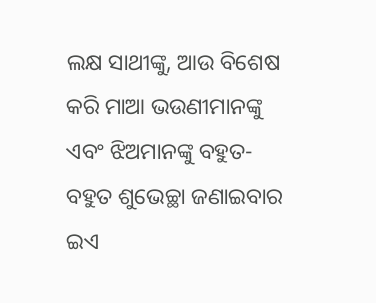ଲକ୍ଷ ସାଥୀଙ୍କୁ, ଆଉ ବିଶେଷ କରି ମାଆ ଭଉଣୀମାନଙ୍କୁ ଏବଂ ଝିଅମାନଙ୍କୁ ବହୁତ-ବହୁତ ଶୁଭେଚ୍ଛା ଜଣାଇବାର ଇଏ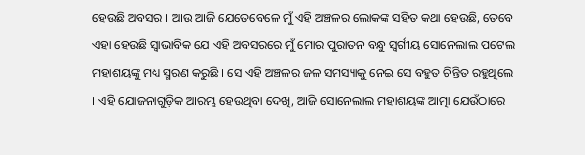ହେଉଛି ଅବସର । ଆଉ ଆଜି ଯେତେବେଳେ ମୁଁ ଏହି ଅଞ୍ଚଳର ଲୋକଙ୍କ ସହିତ କଥା ହେଉଛି, ତେବେ ଏହା ହେଉଛି ସ୍ୱାଭାବିକ ଯେ ଏହି ଅବସରରେ ମୁଁ ମୋର ପୁରାତନ ବନ୍ଧୁ ସ୍ୱର୍ଗୀୟ ସୋନେଲାଲ ପଟେଲ ମହାଶୟଙ୍କୁ ମଧ୍ୟ ସ୍ମରଣ କରୁଛି । ସେ ଏହି ଅଞ୍ଚଳର ଜଳ ସମସ୍ୟାକୁ ନେଇ ସେ ବହୁତ ଚିନ୍ତିତ ରହୁଥିଲେ । ଏହି ଯୋଜନାଗୁଡ଼ିକ ଆରମ୍ଭ ହେଉଥିବା ଦେଖି, ଆଜି ସୋନେଲାଲ ମହାଶୟଙ୍କ ଆତ୍ମା ଯେଉଁଠାରେ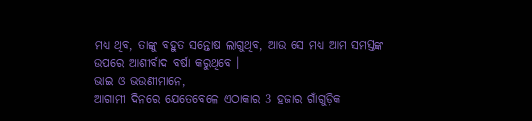ମଧ୍ୟ ଥିବ, ତାଙ୍କୁ ବହୁତ ସନ୍ତୋଷ ଲାଗୁଥିବ, ଆଉ ସେ ମଧ୍ୟ ଆମ ସମସ୍ତଙ୍କ ଉପରେ ଆଶୀର୍ବାଦ ବର୍ଷା କରୁଥିବେ ।
ଭାଇ ଓ ଭଉଣୀମାନେ,
ଆଗାମୀ ଦିନରେ ଯେତେବେଳେ ଏଠାକାର 3 ହଜାର ଗାଁଗୁଡ଼ିକ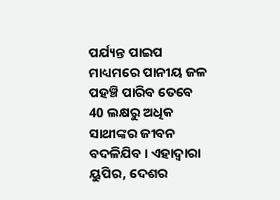ପର୍ଯ୍ୟନ୍ତ ପାଇପ ମାଧ୍ୟମରେ ପାନୀୟ ଜଳ ପହଞ୍ଚି ପାରିବ ତେବେ 40 ଲକ୍ଷରୁ ଅଧିକ ସାଥୀଙ୍କର ଜୀବନ ବଦଳିଯିବ । ଏହାଦ୍ୱାରା ୟୁପିର, ଦେଶର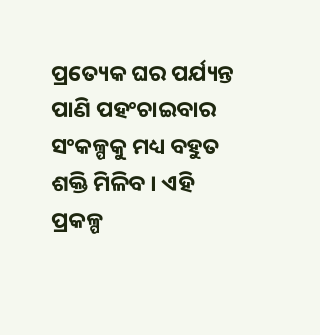ପ୍ରତ୍ୟେକ ଘର ପର୍ଯ୍ୟନ୍ତ ପାଣି ପହଂଚାଇବାର ସଂକଳ୍ପକୁ ମଧ୍ୟ ବହୁତ ଶକ୍ତି ମିଳିବ । ଏହି ପ୍ରକଳ୍ପ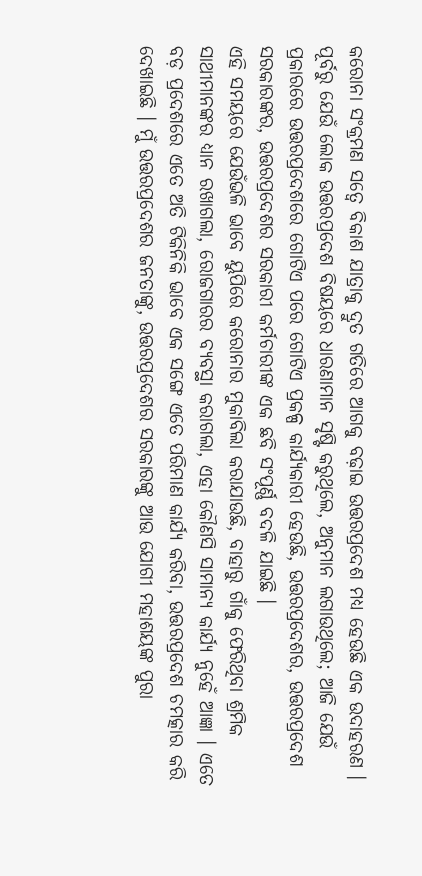କରୋନା ସଂକ୍ରମଣ ସତ୍ୱେ ବିକାଶ ଯାତ୍ରାକୁ ଦ୍ରୁତ ଗତିରେ ଆଗକୁ ବଢ଼ାଇ ଉତ୍ତରପ୍ରଦେଶ ମଧ୍ୟ ହେଉଛି ଏକ ଉଦାହରଣ । ପୂର୍ବରୁ ଯେଉଁ ଲୋକ ଉତ୍ତରପ୍ରଦେଶ ବିଷୟରେ ଧାରଣାମାନ ସୃଷ୍ଟି କରୁଥିଲେ, ଅନୁମାନ ଲଗାଉଥିଲେ; ଆଜି ଯେଉଁ ପ୍ରକାରରେ ଉତ୍ତରପ୍ରଦେଶରେ ଗୋଟିଏ ପରେ ଗୋଟିଏ ପ୍ରକଳ୍ପ କାର୍ଯ୍ୟକାରୀ ହେଉଛି, ଉତ୍ତରପ୍ରଦେଶର, ଉତ୍ତରପ୍ରଦେଶ ସରକାରଙ୍କର, ଉତ୍ତରପ୍ରଦେଶର ସରକାରୀ କର୍ମଚାରୀଙ୍କ ଏକ ଛବି ସଂପୂର୍ଣ୍ଣ ବଦଳି ଯାଇଛି ।
ଏହି ସମୟରେ ଯେଉଁଭଳି ଭାବେ ୟୁପିରେ କରୋନାର ମୁକାବିଲା କରାଯାଉଛି, ବାହାରୁ ଗାଁକୁ ଫେରିଥିବା ଶ୍ରମିକ ସାଥୀମାନଙ୍କର ଧ୍ୟାନ ରଖାଗଲା, ରୋଜଗାରର ବ୍ୟବସ୍ଥା କରାଗଲା, ଏହା କୌଣସି ସାମାନ୍ୟ କାର୍ଯ୍ୟ ନୁହେଁ ଆଜ୍ଞା । ଏତେ ବଡ଼ ପ୍ରଦେଶରେ ଏତେ ଅତି ଟିକିନିକି ଭାବେ ଏକ ସଙ୍ଗେ ଏତେ ପରିମାଣ କାର୍ଯ୍ୟ କରିବା, ଉତ୍ତରପ୍ରଦେଶ ଚମତ୍କାର କରି ଦେଖାଇଛି । ମୁଁ ଉତ୍ତରପ୍ରଦେଶର ଜନତାଙ୍କୁ, ଉତ୍ତରପ୍ରଦେଶର ସରକାରଙ୍କୁ ଆଉ ଯୋଗୀ ମହାଶୟଙ୍କ ପୁରା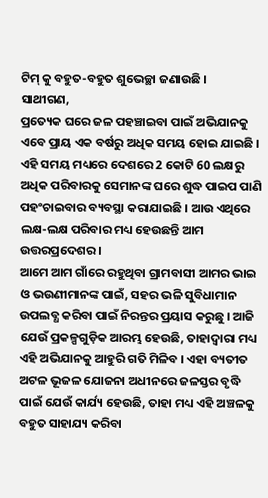ଟିମ୍ କୁ ବହୁତ-ବହୁତ ଶୁଭେଚ୍ଛା ଜଣାଉଛି ।
ସାଥୀଗଣ,
ପ୍ରତ୍ୟେକ ଘରେ ଜଳ ପହଞ୍ଚାଇବା ପାଇଁ ଅଭିଯାନକୁ ଏବେ ପ୍ରାୟ ଏକ ବର୍ଷରୁ ଅଧିକ ସମୟ ହୋଇ ଯାଇଛି । ଏହି ସମୟ ମଧ୍ୟରେ ଦେଶରେ 2 କୋଟି 60 ଲକ୍ଷରୁ ଅଧିକ ପରିବାରକୁ ସେମାନଙ୍କ ଘରେ ଶୁଦ୍ଧ ପାଇପ ପାଣି ପହଂଚାଇବାର ବ୍ୟବସ୍ଥା କରାଯାଇଛି । ଆଉ ଏଥିରେ ଲକ୍ଷ-ଲକ୍ଷ ପରିବାର ମଧ୍ୟ ହେଉଛନ୍ତି ଆମ ଉତ୍ତରପ୍ରଦେଶର ।
ଆମେ ଆମ ଗାଁରେ ରହୁଥିବା ଗ୍ରାମବାସୀ ଆମର ଭାଇ ଓ ଭଉଣୀମାନଙ୍କ ପାଇଁ, ସହର ଭଳି ସୁବିଧାମାନ ଉପଲବ୍ଧ କରିବା ପାଇଁ ନିରନ୍ତର ପ୍ରୟାସ କରୁଛୁ । ଆଜି ଯେଉଁ ପ୍ରକଳ୍ପଗୁଡ଼ିକ ଆରମ୍ଭ ହେଉଛି, ତାହାଦ୍ୱାରା ମଧ୍ୟ ଏହି ଅଭିଯାନକୁ ଆହୁରି ଗତି ମିଳିବ । ଏହା ବ୍ୟତୀତ ଅଟଳ ଭୂଜଳ ଯୋଜନା ଅଧୀନରେ ଜଳସ୍ତର ବୃଦ୍ଧି ପାଇଁ ଯେଉଁ କାର୍ଯ୍ୟ ହେଉଛି, ତାହା ମଧ୍ୟ ଏହି ଅଞ୍ଚଳକୁ ବହୁତ ସାହାଯ୍ୟ କରିବା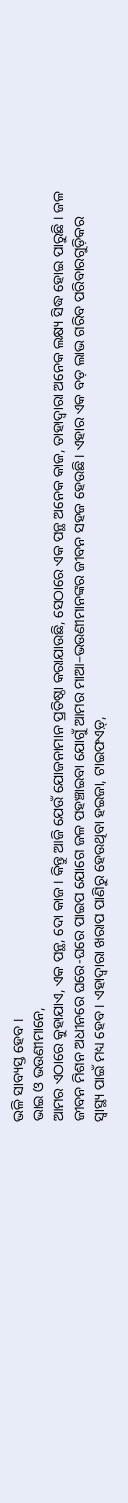ଭଳି ସାବ୍ୟସ୍ତ ହେବ ।
ଭାଇ ଓ ଭଉଣୀମାନେ,
ଆମର ଏଠାରେ କୁହାଯାଏ, ଏକ ପନ୍ଥ, ଦୋ କାଜ । କିନ୍ତୁ ଆଜି ଯେଉଁ ଯୋଜନାମାନ ପ୍ରତିଷ୍ଠା କରାଯାଉଛି, ସେଠାରେ ଏକ ପନ୍ଥ ଅନେକ କାଜ, ତାହାଦ୍ୱାରା ଅନେକ ଲକ୍ଷ୍ୟ ସିଦ୍ଧ ହୋଇ ପାରୁଛି । ଜଳ ଜୀବନ ମିଶନ ଅଧୀନରେ ଘରେ-ଘରେ ପାଇପ ଯୋଗେ ଜଳ ପହଞ୍ଚାଇବା ଯୋଗୁଁ ଆମର ମାଆ–ଭଉଣୀମାନଙ୍କର ଜୀବନ ସହଜ ହେଉଛି । ଏହାର ଏକ ବଡ଼ ଲାଭ ଗରିବ ପରିବାରଗୁଡ଼ିକର ସ୍ୱାସ୍ଥ୍ୟ ପାଇଁ ମଧ୍ୟ ହେବ । ଏହାଦ୍ୱାରା ଖରାପ ପାଣିରୁ ହେଉଥିବା ହଇଜା, ଟାଇଫଏଡ଼୍,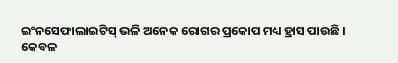ଇଂନସେଫାଲାଇଟିସ୍ ଭଳି ଅନେକ ରୋଗର ପ୍ରକୋପ ମଧ୍ୟ ହ୍ରାସ ପାଉଛି ।
କେବଳ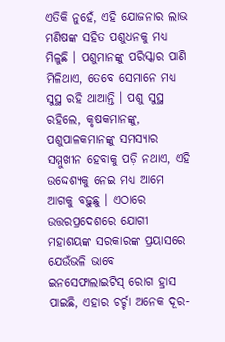ଏତିକି ନୁହେଁ, ଏହି ଯୋଜନାର ଲାଭ ମଣିଷଙ୍କ ସହିତ ପଶୁଧନକୁ ମଧ୍ୟ ମିଳୁଛି । ପଶୁମାନଙ୍କୁ ପରିସ୍କାର ପାଣି ମିଳିଥାଏ, ତେବେ ସେମାନେ ମଧ୍ୟ ସୁସ୍ଥ ରହି ଥାଆନ୍ତି । ପଶୁ ସୁସ୍ଥ ରହିଲେ, କୃଷକମାନଙ୍କୁ, ପଶୁପାଳକମାନଙ୍କୁ ସମସ୍ୟାର ସମ୍ମୁଖୀନ ହେବାକୁ ପଡ଼ି ନଥାଏ, ଏହି ଉଦ୍ଦେଶ୍ୟକୁ ନେଇ ମଧ୍ୟ ଆମେ ଆଗକୁ ବଢ଼ୁଛୁ । ଏଠାରେ ଉତ୍ତରପ୍ରଦେଶରେ ଯୋଗୀ ମହାଶୟଙ୍କ ସରକାରଙ୍କ ପ୍ରୟାସରେ ଯେଉଁଭଳି ଭାବେ ଇନସେଫାଲାଇଟିସ୍ ରୋଗ ହ୍ରାସ ପାଇଛି, ଏହାର ଚର୍ଚ୍ଚା ଅନେକ ଦୂର-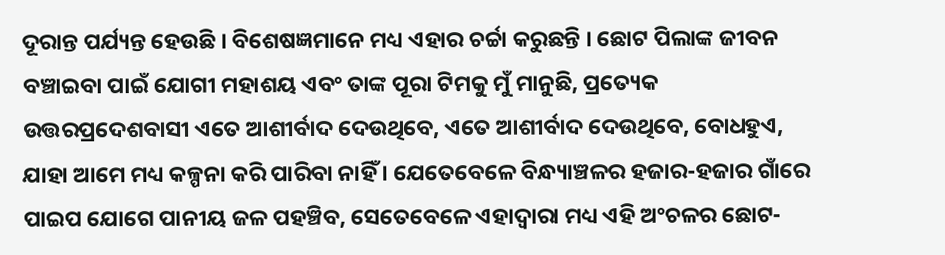ଦୂରାନ୍ତ ପର୍ଯ୍ୟନ୍ତ ହେଉଛି । ବିଶେଷଜ୍ଞମାନେ ମଧ୍ୟ ଏହାର ଚର୍ଚ୍ଚା କରୁଛନ୍ତି । ଛୋଟ ପିଲାଙ୍କ ଜୀବନ ବଞ୍ଚାଇବା ପାଇଁ ଯୋଗୀ ମହାଶୟ ଏବଂ ତାଙ୍କ ପୂରା ଟିମକୁ ମୁଁ ମାନୁଛି, ପ୍ରତ୍ୟେକ ଉତ୍ତରପ୍ରଦେଶବାସୀ ଏତେ ଆଶୀର୍ବାଦ ଦେଉଥିବେ, ଏତେ ଆଶୀର୍ବାଦ ଦେଉଥିବେ, ବୋଧହୁଏ, ଯାହା ଆମେ ମଧ୍ୟ କଳ୍ପନା କରି ପାରିବା ନାହିଁ । ଯେତେବେଳେ ବିନ୍ଧ୍ୟାଞ୍ଚଳର ହଜାର-ହଜାର ଗାଁରେ ପାଇପ ଯୋଗେ ପାନୀୟ ଜଳ ପହଞ୍ଚିବ, ସେତେବେଳେ ଏହାଦ୍ୱାରା ମଧ୍ୟ ଏହି ଅଂଚଳର ଛୋଟ-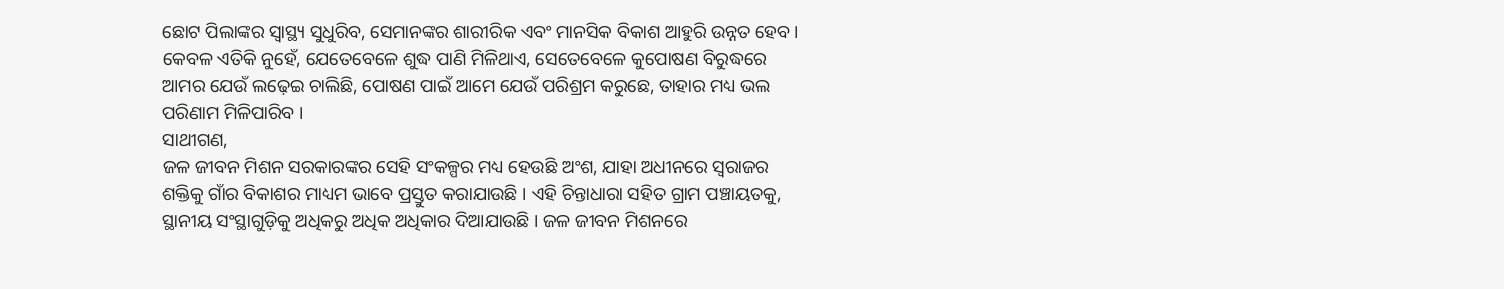ଛୋଟ ପିଲାଙ୍କର ସ୍ୱାସ୍ଥ୍ୟ ସୁଧୁରିବ, ସେମାନଙ୍କର ଶାରୀରିକ ଏବଂ ମାନସିକ ବିକାଶ ଆହୁରି ଉନ୍ନତ ହେବ । କେବଳ ଏତିକି ନୁହେଁ, ଯେତେବେଳେ ଶୁଦ୍ଧ ପାଣି ମିଳିଥାଏ, ସେତେବେଳେ କୁପୋଷଣ ବିରୁଦ୍ଧରେ ଆମର ଯେଉଁ ଲଢ଼େଇ ଚାଲିଛି, ପୋଷଣ ପାଇଁ ଆମେ ଯେଉଁ ପରିଶ୍ରମ କରୁଛେ, ତାହାର ମଧ୍ୟ ଭଲ ପରିଣାମ ମିଳିପାରିବ ।
ସାଥୀଗଣ,
ଜଳ ଜୀବନ ମିଶନ ସରକାରଙ୍କର ସେହି ସଂକଳ୍ପର ମଧ୍ୟ ହେଉଛି ଅଂଶ, ଯାହା ଅଧୀନରେ ସ୍ୱରାଜର ଶକ୍ତିକୁ ଗାଁର ବିକାଶର ମାଧ୍ୟମ ଭାବେ ପ୍ରସ୍ତୁତ କରାଯାଉଛି । ଏହି ଚିନ୍ତାଧାରା ସହିତ ଗ୍ରାମ ପଞ୍ଚାୟତକୁ, ସ୍ଥାନୀୟ ସଂସ୍ଥାଗୁଡ଼ିକୁ ଅଧିକରୁ ଅଧିକ ଅଧିକାର ଦିଆଯାଉଛି । ଜଳ ଜୀବନ ମିଶନରେ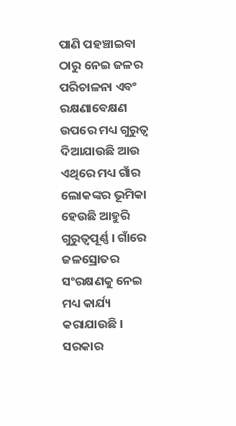ପାଣି ପହଞ୍ଚାଇବା ଠାରୁ ନେଇ ଜଳର ପରିଚାଳନା ଏବଂ ରକ୍ଷଣାବେକ୍ଷଣ ଉପରେ ମଧ୍ୟ ଗୁରୁତ୍ୱ ଦିଆଯାଉଛି ଆଉ ଏଥିରେ ମଧ୍ୟ ଗାଁର ଲୋକଙ୍କର ଭୂମିକା ହେଉଛି ଆହୁରି ଗୁରୁତ୍ୱପୂର୍ଣ୍ଣ । ଗାଁରେ ଜଳସ୍ରୋତର ସଂରକ୍ଷଣକୁ ନେଇ ମଧ୍ୟ କାର୍ଯ୍ୟ କରାଯାଉଛି ।
ସରକାର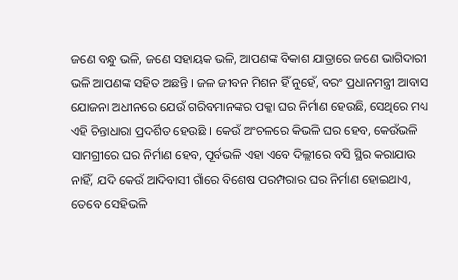ଜଣେ ବନ୍ଧୁ ଭଳି, ଜଣେ ସହାୟକ ଭଳି, ଆପଣଙ୍କ ବିକାଶ ଯାତ୍ରାରେ ଜଣେ ଭାଗିଦାରୀ ଭଳି ଆପଣଙ୍କ ସହିତ ଅଛନ୍ତି । ଜଳ ଜୀବନ ମିଶନ ହିଁ ନୁହେଁ, ବରଂ ପ୍ରଧାନମନ୍ତ୍ରୀ ଆବାସ ଯୋଜନା ଅଧୀନରେ ଯେଉଁ ଗରିବମାନଙ୍କର ପକ୍କା ଘର ନିର୍ମାଣ ହେଉଛି, ସେଥିରେ ମଧ୍ୟ ଏହି ଚିନ୍ତାଧାରା ପ୍ରଦର୍ଶିତ ହେଉଛି । କେଉଁ ଅଂଚଳରେ କିଭଳି ଘର ହେବ, କେଉଁଭଳି ସାମଗ୍ରୀରେ ଘର ନିର୍ମାଣ ହେବ, ପୂର୍ବଭଳି ଏହା ଏବେ ଦିଲ୍ଲୀରେ ବସି ସ୍ଥିର କରାଯାଉ ନାହିଁ, ଯଦି କେଉଁ ଆଦିବାସୀ ଗାଁରେ ବିଶେଷ ପରମ୍ପରାର ଘର ନିର୍ମାଣ ହୋଇଥାଏ, ତେବେ ସେହିଭଳି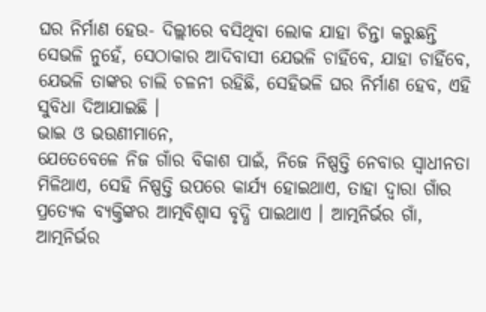ଘର ନିର୍ମାଣ ହେଉ- ଦିଲ୍ଲୀରେ ବସିଥିବା ଲୋକ ଯାହା ଚିନ୍ତା କରୁଛନ୍ତି ସେଭଳି ନୁହେଁ, ସେଠାକାର ଆଦିବାସୀ ଯେଭଳି ଚାହିଁବେ, ଯାହା ଚାହିଁବେ, ଯେଭଳି ତାଙ୍କର ଚାଲି ଚଳନୀ ରହିଛି, ସେହିଭଳି ଘର ନିର୍ମାଣ ହେବ, ଏହି ସୁବିଧା ଦିଆଯାଇଛି ।
ଭାଇ ଓ ଭଉଣୀମାନେ,
ଯେତେବେଳେ ନିଜ ଗାଁର ବିକାଶ ପାଇଁ, ନିଜେ ନିଷ୍ପତ୍ତି ନେବାର ସ୍ୱାଧୀନତା ମିଳିଥାଏ, ସେହି ନିଷ୍ପତ୍ତି ଉପରେ କାର୍ଯ୍ୟ ହୋଇଥାଏ, ତାହା ଦ୍ୱାରା ଗାଁର ପ୍ରତ୍ୟେକ ବ୍ୟକ୍ତିଙ୍କର ଆତ୍ମବିଶ୍ୱାସ ବୃଦ୍ଧି ପାଇଥାଏ । ଆତ୍ମନିର୍ଭର ଗାଁ, ଆତ୍ମନିର୍ଭର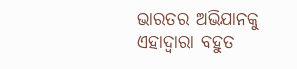ଭାରତର ଅଭିଯାନକୁ ଏହାଦ୍ୱାରା ବହୁତ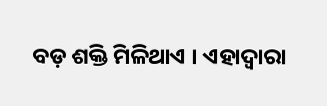ବଡ଼ ଶକ୍ତି ମିଳିଥାଏ । ଏହାଦ୍ୱାରା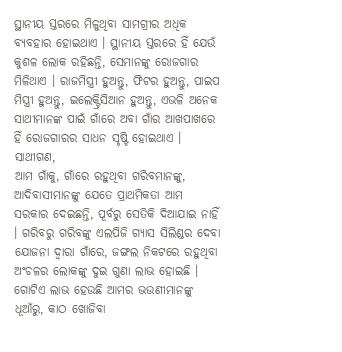ସ୍ଥାନୀୟ ସ୍ତରରେ ମିଳୁଥିବା ସାମଗ୍ରୀର ଅଧିକ ବ୍ୟବହାର ହୋଇଥାଏ । ସ୍ଥାନୀୟ ସ୍ତରରେ ହିଁ ଯେଉଁ କୁଶଳ ଲୋକ ରହିଛନ୍ତି, ସେମାନଙ୍କୁ ରୋଜଗାର ମିଳିଥାଏ । ରାଜମିସ୍ତ୍ରୀ ହୁଅନ୍ତୁ, ଫିଟର ହୁଅନ୍ତୁ, ପାଇପ ମିସ୍ତ୍ରୀ ହୁଅନ୍ତୁ, ଇଲେକ୍ଟ୍ରିସିଆନ ହୁଅନ୍ତୁ, ଏଭଳି ଅନେକ ସାଥୀମାନଙ୍କ ପାଇଁ ଗାଁରେ ଅବା ଗାଁର ଆଖପାଖରେ ହିଁ ରୋଜଗାରର ସାଧନ ସୃଷ୍ଟି ହୋଇଥାଏ ।
ସାଥୀଗଣ,
ଆମ ଗାଁକୁ, ଗାଁରେ ରହୁଥିବା ଗରିବମାନଙ୍କୁ, ଆଦିବାସୀମାନଙ୍କୁ ଯେତେ ପ୍ରାଥମିକତା ଆମ ସରକାର ଦେଇଛନ୍ତି, ପୂର୍ବରୁ ସେତିକି ଦିଆଯାଇ ନାହିଁ । ଗରିବରୁ ଗରିବଙ୍କୁ ଏଲପିଜି ଗ୍ୟାସ ସିଲିଣ୍ଡର ଦେବା ଯୋଜନା ଦ୍ୱାରା ଗାଁରେ, ଜଙ୍ଗଲ ନିକଟରେ ରହୁଥିବା ଅଂଚଳର ଲୋକଙ୍କୁ ଦୁଇ ଗୁଣା ଲାଭ ହୋଇଛି । ଗୋଟିଏ ଲାଭ ହେଉଛି ଆମର ଭଉଣୀମାନଙ୍କୁ ଧୂଆଁରୁ, କାଠ ଖୋଜିବା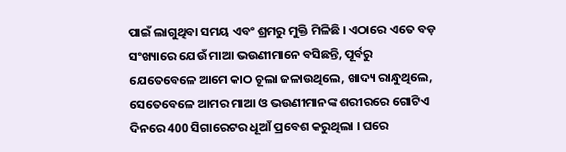ପାଇଁ ଲାଗୁଥିବା ସମୟ ଏବଂ ଶ୍ରମରୁ ମୁକ୍ତି ମିଳିଛି । ଏଠାରେ ଏତେ ବଡ଼ ସଂଖ୍ୟାରେ ଯେଉଁ ମାଆ ଭଉଣୀମାନେ ବସିଛନ୍ତି, ପୂର୍ବରୁ ଯେତେବେଳେ ଆମେ କାଠ ଚୂଲା ଜଳାଉଥିଲେ, ଖାଦ୍ୟ ରାନ୍ଧୁଥିଲେ, ସେତେବେଳେ ଆମର ମାଆ ଓ ଭଉଣୀମାନଙ୍କ ଶରୀରରେ ଗୋଟିଏ ଦିନରେ 400 ସିଗାରେଟର ଧୂଆଁ ପ୍ରବେଶ କରୁଥିଲା । ଘରେ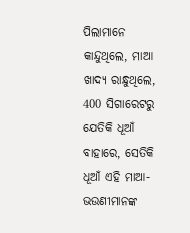ପିଲାମାନେ କାନ୍ଦୁଥିଲେ, ମାଆ ଖାଦ୍ୟ ରାନ୍ଧୁଥିଲେ, 400 ସିଗାରେଟରୁ ଯେତିକି ଧୂଆଁ ବାହାରେ, ସେତିକି ଧୂଆଁ ଏହି ମାଆ-ଭଉଣୀମାନଙ୍କ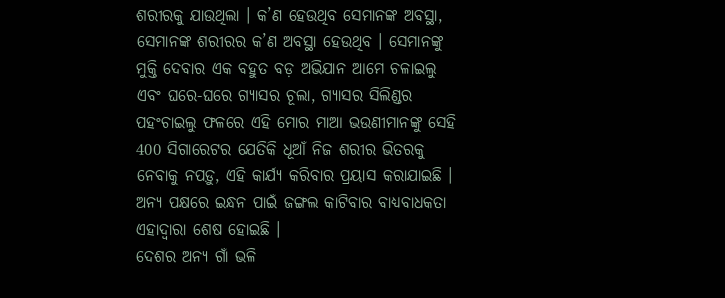ଶରୀରକୁ ଯାଉଥିଲା । କ’ଣ ହେଉଥିବ ସେମାନଙ୍କ ଅବସ୍ଥା, ସେମାନଙ୍କ ଶରୀରର କ’ଣ ଅବସ୍ଥା ହେଉଥିବ । ସେମାନଙ୍କୁ ମୁକ୍ତି ଦେବାର ଏକ ବହୁତ ବଡ଼ ଅଭିଯାନ ଆମେ ଚଳାଇଲୁ ଏବଂ ଘରେ-ଘରେ ଗ୍ୟାସର ଚୂଲା, ଗ୍ୟାସର ସିଲିଣ୍ଡର ପହଂଚାଇଲୁ ଫଳରେ ଏହି ମୋର ମାଆ ଭଉଣୀମାନଙ୍କୁ ସେହି 400 ସିଗାରେଟର ଯେତିକି ଧୂଆଁ ନିଜ ଶରୀର ଭିତରକୁ ନେବାକୁ ନପଡ଼ୁ, ଏହି କାର୍ଯ୍ୟ କରିବାର ପ୍ରୟାସ କରାଯାଇଛି । ଅନ୍ୟ ପକ୍ଷରେ ଇନ୍ଧନ ପାଇଁ ଜଙ୍ଗଲ କାଟିବାର ବାଧ୍ୟବାଧକତା ଏହାଦ୍ୱାରା ଶେଷ ହୋଇଛି ।
ଦେଶର ଅନ୍ୟ ଗାଁ ଭଳି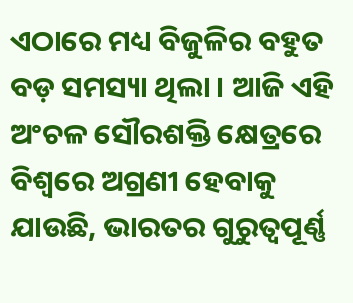ଏଠାରେ ମଧ୍ୟ ବିଜୁଳିର ବହୁତ ବଡ଼ ସମସ୍ୟା ଥିଲା । ଆଜି ଏହି ଅଂଚଳ ସୌରଶକ୍ତି କ୍ଷେତ୍ରରେ ବିଶ୍ୱରେ ଅଗ୍ରଣୀ ହେବାକୁ ଯାଉଛି, ଭାରତର ଗୁରୁତ୍ୱପୂର୍ଣ୍ଣ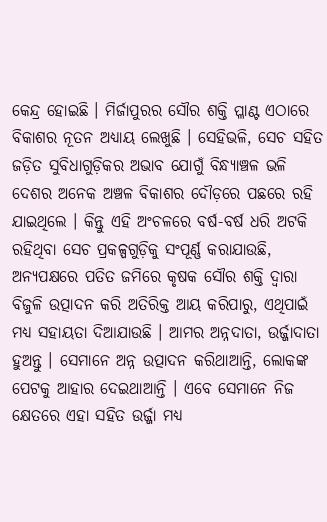କେନ୍ଦ୍ର ହୋଇଛି । ମିର୍ଜାପୁରର ସୌର ଶକ୍ତି ପ୍ଳାଣ୍ଟ ଏଠାରେ ବିକାଶର ନୂତନ ଅଧ୍ୟାୟ ଲେଖୁଛି । ସେହିଭଳି, ସେଚ ସହିତ ଜଡ଼ିତ ସୁବିଧାଗୁଡ଼ିକର ଅଭାବ ଯୋଗୁଁ ବିନ୍ଧ୍ୟାଞ୍ଚଳ ଭଳି ଦେଶର ଅନେକ ଅଞ୍ଚଳ ବିକାଶର ଦୌଡ଼ରେ ପଛରେ ରହି ଯାଇଥିଲେ । କିନ୍ତୁ ଏହି ଅଂଚଳରେ ବର୍ଷ-ବର୍ଷ ଧରି ଅଟକି ରହିଥିବା ସେଚ ପ୍ରକଳ୍ପଗୁଡ଼ିକୁ ସଂପୂର୍ଣ୍ଣ କରାଯାଉଛି, ଅନ୍ୟପକ୍ଷରେ ପତିତ ଜମିରେ କୃଷକ ସୌର ଶକ୍ତି ଦ୍ୱାରା ବିଜୁଳି ଉତ୍ପାଦନ କରି ଅତିରିକ୍ତ ଆୟ କରିପାରୁ, ଏଥିପାଇଁ ମଧ୍ୟ ସହାୟତା ଦିଆଯାଉଛି । ଆମର ଅନ୍ନଦାତା, ଉର୍ଜ୍ଜାଦାତା ହୁଅନ୍ତୁ । ସେମାନେ ଅନ୍ନ ଉତ୍ପାଦନ କରିଥାଆନ୍ତି, ଲୋକଙ୍କ ପେଟକୁ ଆହାର ଦେଇଥାଆନ୍ତି । ଏବେ ସେମାନେ ନିଜ କ୍ଷେତରେ ଏହା ସହିତ ଉର୍ଜ୍ଜା ମଧ୍ୟ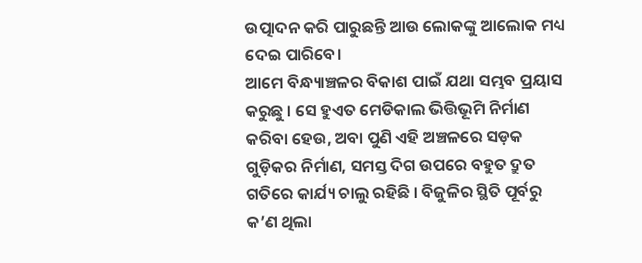ଉତ୍ପାଦନ କରି ପାରୁଛନ୍ତି ଆଉ ଲୋକଙ୍କୁ ଆଲୋକ ମଧ୍ୟ ଦେଇ ପାରିବେ।
ଆମେ ବିନ୍ଧ୍ୟାଞ୍ଚଳର ବିକାଶ ପାଇଁ ଯଥା ସମ୍ଭବ ପ୍ରୟାସ କରୁଛୁ । ସେ ହୁଏତ ମେଡିକାଲ ଭିତ୍ତିଭୂମି ନିର୍ମାଣ କରିବା ହେଉ, ଅବା ପୁଣି ଏହି ଅଞ୍ଚଳରେ ସଡ଼କ ଗୁଡ଼ିକର ନିର୍ମାଣ, ସମସ୍ତ ଦିଗ ଉପରେ ବହୁତ ଦ୍ରୁତ ଗତିରେ କାର୍ଯ୍ୟ ଚାଲୁ ରହିଛି । ବିଜୁଳିର ସ୍ଥିତି ପୂର୍ବରୁ କ’ଣ ଥିଲା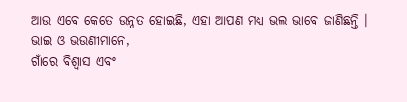ଆଉ ଏବେ କେତେ ଉନ୍ନତ ହୋଇଛି, ଏହା ଆପଣ ମଧ୍ୟ ଭଲ ଭାବେ ଜାଣିଛନ୍ତି ।
ଭାଇ ଓ ଭଉଣୀମାନେ,
ଗାଁରେ ବିଶ୍ୱାସ ଏବଂ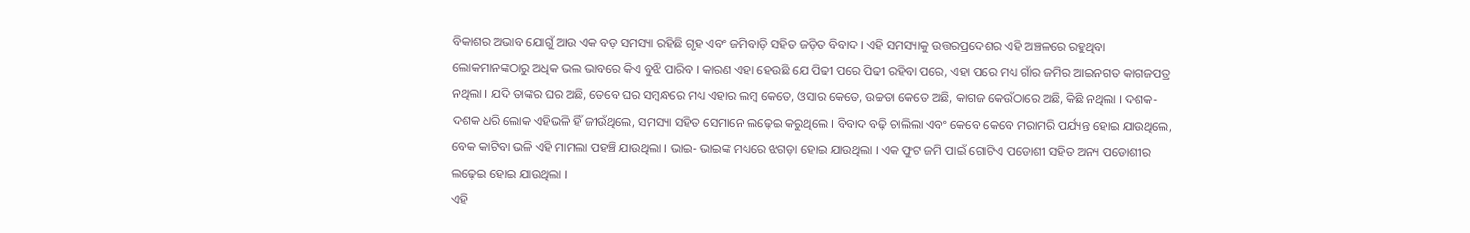ବିକାଶର ଅଭାବ ଯୋଗୁଁ ଆଉ ଏକ ବଡ଼ ସମସ୍ୟା ରହିଛି ଗୃହ ଏବଂ ଜମିବାଡ଼ି ସହିତ ଜଡ଼ିତ ବିବାଦ । ଏହି ସମସ୍ୟାକୁ ଉତ୍ତରପ୍ରଦେଶର ଏହି ଅଞ୍ଚଳରେ ରହୁଥିବା ଲୋକମାନଙ୍କଠାରୁ ଅଧିକ ଭଲ ଭାବରେ କିଏ ବୁଝି ପାରିବ । କାରଣ ଏହା ହେଉଛି ଯେ ପିଢୀ ପରେ ପିଢୀ ରହିବା ପରେ, ଏହା ପରେ ମଧ୍ୟ ଗାଁର ଜମିର ଆଇନଗତ କାଗଜପତ୍ର ନଥିଲା । ଯଦି ତାଙ୍କର ଘର ଅଛି, ତେବେ ଘର ସମ୍ବନ୍ଧରେ ମଧ୍ୟ ଏହାର ଲମ୍ବ କେତେ, ଓସାର କେତେ, ଉଚ୍ଚତା କେତେ ଅଛି, କାଗଜ କେଉଁଠାରେ ଅଛି, କିଛି ନଥିଲା । ଦଶକ-ଦଶକ ଧରି ଲୋକ ଏହିଭଳି ହିଁ ଜୀଉଁଥିଲେ, ସମସ୍ୟା ସହିତ ସେମାନେ ଲଢ଼େଇ କରୁଥିଲେ । ବିବାଦ ବଢ଼ି ଚାଲିଲା ଏବଂ କେବେ କେବେ ମରାମରି ପର୍ଯ୍ୟନ୍ତ ହୋଇ ଯାଉଥିଲେ, ବେକ କାଟିବା ଭଳି ଏହି ମାମଲା ପହଞ୍ଚି ଯାଉଥିଲା । ଭାଇ- ଭାଇଙ୍କ ମଧ୍ୟରେ ଝଗଡ଼ା ହୋଇ ଯାଉଥିଲା । ଏକ ଫୁଟ ଜମି ପାଇଁ ଗୋଟିଏ ପଡୋଶୀ ସହିତ ଅନ୍ୟ ପଡୋଶୀର ଲଢ଼େଇ ହୋଇ ଯାଉଥିଲା ।
ଏହି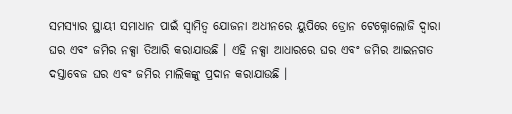ସମସ୍ୟାର ସ୍ଥାୟୀ ସମାଧାନ ପାଇଁ ସ୍ୱାମିତ୍ୱ ଯୋଜନା ଅଧୀନରେ ୟୁପିରେ ଡ୍ରୋନ ଟେକ୍ନୋଲୋଜି ଦ୍ୱାରା ଘର ଏବଂ ଜମିର ନକ୍ସା ତିଆରି କରାଯାଉଛି । ଏହି ନକ୍ସା ଆଧାରରେ ଘର ଏବଂ ଜମିର ଆଇନଗତ ଦସ୍ତାବେଜ ଘର ଏବଂ ଜମିର ମାଲିକଙ୍କୁ ପ୍ରଦାନ କରାଯାଉଛି ।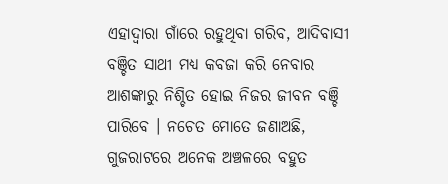ଏହାଦ୍ୱାରା ଗାଁରେ ରହୁଥିବା ଗରିବ, ଆଦିବାସୀ ବଞ୍ଚିତ ସାଥୀ ମଧ୍ୟ କବଜା କରି ନେବାର ଆଶଙ୍କାରୁ ନିଶ୍ଚିତ ହୋଇ ନିଜର ଜୀବନ ବଞ୍ଚି ପାରିବେ । ନଚେତ ମୋତେ ଜଣାଅଛି, ଗୁଜରାଟରେ ଅନେକ ଅଞ୍ଚଳରେ ବହୁତ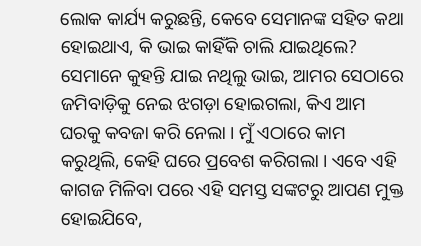ଲୋକ କାର୍ଯ୍ୟ କରୁଛନ୍ତି, କେବେ ସେମାନଙ୍କ ସହିତ କଥା ହୋଇଥାଏ, କି ଭାଇ କାହିଁକି ଚାଲି ଯାଇଥିଲେ? ସେମାନେ କୁହନ୍ତି ଯାଇ ନଥିଲୁ ଭାଇ, ଆମର ସେଠାରେ ଜମିବାଡ଼ିକୁ ନେଇ ଝଗଡ଼ା ହୋଇଗଲା, କିଏ ଆମ ଘରକୁ କବଜା କରି ନେଲା । ମୁଁ ଏଠାରେ କାମ କରୁଥିଲି, କେହି ଘରେ ପ୍ରବେଶ କରିଗଲା । ଏବେ ଏହି କାଗଜ ମିଳିବା ପରେ ଏହି ସମସ୍ତ ସଙ୍କଟରୁ ଆପଣ ମୁକ୍ତ ହୋଇଯିବେ,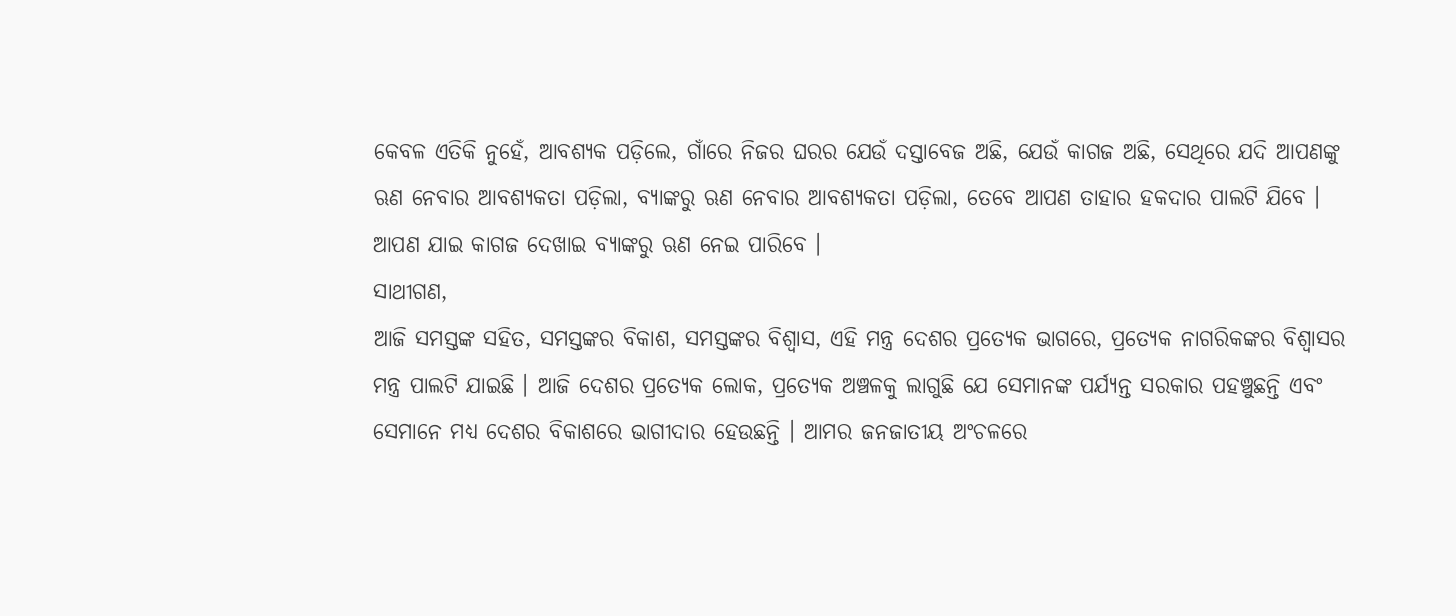କେବଳ ଏତିକି ନୁହେଁ, ଆବଶ୍ୟକ ପଡ଼ିଲେ, ଗାଁରେ ନିଜର ଘରର ଯେଉଁ ଦସ୍ତାବେଜ ଅଛି, ଯେଉଁ କାଗଜ ଅଛି, ସେଥିରେ ଯଦି ଆପଣଙ୍କୁ ଋଣ ନେବାର ଆବଶ୍ୟକତା ପଡ଼ିଲା, ବ୍ୟାଙ୍କରୁ ଋଣ ନେବାର ଆବଶ୍ୟକତା ପଡ଼ିଲା, ତେବେ ଆପଣ ତାହାର ହକଦାର ପାଲଟି ଯିବେ । ଆପଣ ଯାଇ କାଗଜ ଦେଖାଇ ବ୍ୟାଙ୍କରୁ ଋଣ ନେଇ ପାରିବେ ।
ସାଥୀଗଣ,
ଆଜି ସମସ୍ତଙ୍କ ସହିତ, ସମସ୍ତଙ୍କର ବିକାଶ, ସମସ୍ତଙ୍କର ବିଶ୍ୱାସ, ଏହି ମନ୍ତ୍ର ଦେଶର ପ୍ରତ୍ୟେକ ଭାଗରେ, ପ୍ରତ୍ୟେକ ନାଗରିକଙ୍କର ବିଶ୍ୱାସର ମନ୍ତ୍ର ପାଲଟି ଯାଇଛି । ଆଜି ଦେଶର ପ୍ରତ୍ୟେକ ଲୋକ, ପ୍ରତ୍ୟେକ ଅଞ୍ଚଳକୁ ଲାଗୁଛି ଯେ ସେମାନଙ୍କ ପର୍ଯ୍ୟନ୍ତ ସରକାର ପହଞ୍ଚୁଛନ୍ତି ଏବଂ ସେମାନେ ମଧ୍ୟ ଦେଶର ବିକାଶରେ ଭାଗୀଦାର ହେଉଛନ୍ତି । ଆମର ଜନଜାତୀୟ ଅଂଚଳରେ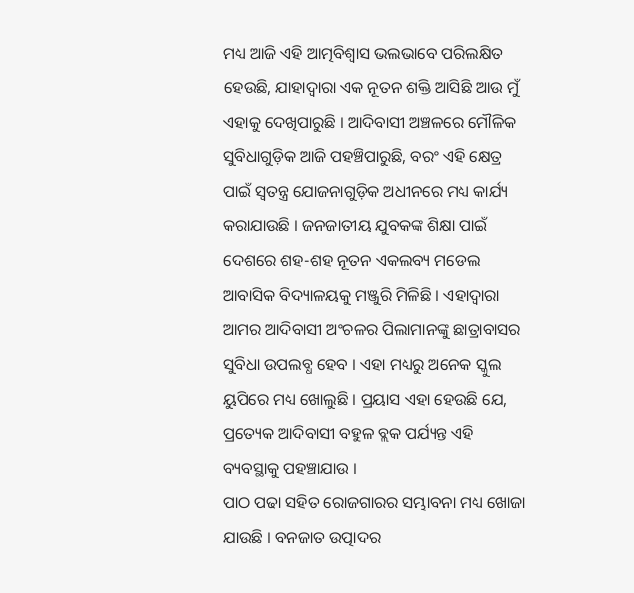ମଧ୍ୟ ଆଜି ଏହି ଆତ୍ମବିଶ୍ୱାସ ଭଲଭାବେ ପରିଲକ୍ଷିତ ହେଉଛି, ଯାହାଦ୍ୱାରା ଏକ ନୂତନ ଶକ୍ତି ଆସିଛି ଆଉ ମୁଁ ଏହାକୁ ଦେଖିପାରୁଛି । ଆଦିବାସୀ ଅଞ୍ଚଳରେ ମୌଳିକ ସୁବିଧାଗୁଡ଼ିକ ଆଜି ପହଞ୍ଚିପାରୁଛି, ବରଂ ଏହି କ୍ଷେତ୍ର ପାଇଁ ସ୍ୱତନ୍ତ୍ର ଯୋଜନାଗୁଡ଼ିକ ଅଧୀନରେ ମଧ୍ୟ କାର୍ଯ୍ୟ କରାଯାଉଛି । ଜନଜାତୀୟ ଯୁବକଙ୍କ ଶିକ୍ଷା ପାଇଁ ଦେଶରେ ଶହ-ଶହ ନୂତନ ଏକଲବ୍ୟ ମଡେଲ ଆବାସିକ ବିଦ୍ୟାଳୟକୁ ମଞ୍ଜୁରି ମିଳିଛି । ଏହାଦ୍ୱାରା ଆମର ଆଦିବାସୀ ଅଂଚଳର ପିଲାମାନଙ୍କୁ ଛାତ୍ରାବାସର ସୁବିଧା ଉପଲବ୍ଧ ହେବ । ଏହା ମଧ୍ୟରୁ ଅନେକ ସ୍କୁଲ ୟୁପିରେ ମଧ୍ୟ ଖୋଲୁଛି । ପ୍ରୟାସ ଏହା ହେଉଛି ଯେ, ପ୍ରତ୍ୟେକ ଆଦିବାସୀ ବହୁଳ ବ୍ଲକ ପର୍ଯ୍ୟନ୍ତ ଏହି ବ୍ୟବସ୍ଥାକୁ ପହଞ୍ଚାଯାଉ ।
ପାଠ ପଢା ସହିତ ରୋଜଗାରର ସମ୍ଭାବନା ମଧ୍ୟ ଖୋଜା ଯାଉଛି । ବନଜାତ ଉତ୍ପାଦର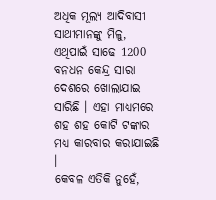ଅଧିକ ମୂଲ୍ୟ ଆଦିବାସୀ ସାଥୀମାନଙ୍କୁ ମିଳୁ, ଏଥିପାଇଁ ସାଢେ 1200 ବନଧନ କେନ୍ଦ୍ର ସାରା ଦେଶରେ ଖୋଲାଯାଇ ସାରିଛି । ଏହା ମାଧ୍ୟମରେ ଶହ ଶହ କୋଟି ଟଙ୍କାର ମଧ୍ୟ କାରବାର କରାଯାଇଛି ।
କେବଳ ଏତିକି ନୁହେଁ,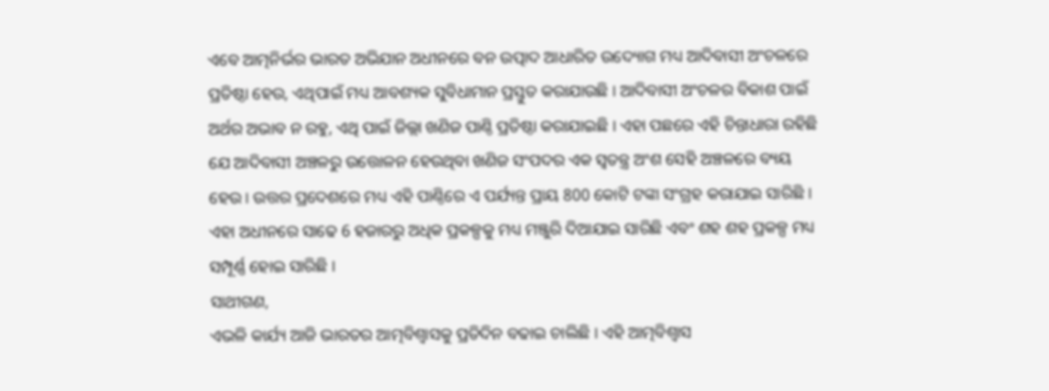ଏବେ ଆତ୍ମନିର୍ଭର ଭାରତ ଅଭିଯାନ ଅଧୀନରେ ବନ ଉତ୍ପାଦ ଆଧାରିତ ଉଦ୍ୟୋଗ ମଧ୍ୟ ଆଦିବାସୀ ଅଂଚଳରେ ପ୍ରତିଷ୍ଠା ହେଉ, ଏଥିପାଇଁ ମଧ୍ୟ ଆବଶ୍ୟକ ସୁବିଧାମାନ ପ୍ରସ୍ତୁତ କରାଯାଉଛି । ଆଦିବାସୀ ଅଂଚଳର ବିକାଶ ପାଇଁ ଅର୍ଥର ଅଭାବ ନ ରହୁ, ଏଥି ପାଇଁ ଜିଲ୍ଲା ଖଣିଜ ପାଣ୍ଠି ପ୍ରତିଷ୍ଠା କରାଯାଇଛି । ଏହା ପଛରେ ଏହି ଚିନ୍ତାଧାରା ରହିଛି ଯେ ଆଦିବାସୀ ଅଞ୍ଚଳରୁ ଉତ୍ତୋଳନ ହେଉଥିବା ଖଣିଜ ସଂପଦର ଏକ ସ୍ୱତନ୍ତ୍ର ଅଂଶ ସେହି ଅଞ୍ଚଳରେ ବ୍ୟୟ ହେଉ । ଉତ୍ତର ପ୍ରଦେଶରେ ମଧ୍ୟ ଏହି ପାଣ୍ଠିରେ ଏ ପର୍ଯ୍ୟନ୍ତ ପ୍ରାୟ 800 କୋଟି ଟଙ୍କା ସଂଗ୍ରହ କରାଯାଇ ସାରିଛି । ଏହା ଅଧୀନରେ ସାଢେ 6 ହଜାରରୁ ଅଧିକ ପ୍ରକଳ୍ପକୁ ମଧ୍ୟ ମଞ୍ଜୁରି ଦିଆଯାଇ ସାରିଛି ଏବଂ ଶହ ଶହ ପ୍ରକଳ୍ପ ମଧ୍ୟ ସମ୍ପୂର୍ଣ୍ଣ ହୋଇ ସାରିଛି ।
ସାଥୀଗଣ,
ଏଭଳି କାର୍ଯ୍ୟ ଆଜି ଭାରତର ଆତ୍ମବିଶ୍ୱାସକୁ ପ୍ରତିଦିନ ବଢାଇ ଚାଲିଛି । ଏହି ଆତ୍ମବିଶ୍ୱାସ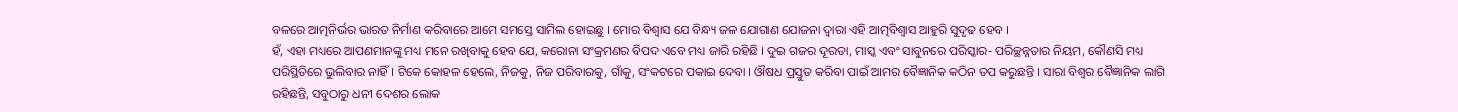ବଳରେ ଆତ୍ମନିର୍ଭର ଭାରତ ନିର୍ମାଣ କରିବାରେ ଆମେ ସମସ୍ତେ ସାମିଲ ହୋଇଛୁ । ମୋର ବିଶ୍ୱାସ ଯେ ବିନ୍ଧ୍ୟ ଜଳ ଯୋଗାଣ ଯୋଜନା ଦ୍ୱାରା ଏହି ଆତ୍ମବିଶ୍ୱାସ ଆହୁରି ସୁଦୃଢ ହେବ ।
ହଁ, ଏହା ମଧ୍ୟରେ ଆପଣମାନଙ୍କୁ ମଧ୍ୟ ମନେ ରଖିବାକୁ ହେବ ଯେ, କରୋନା ସଂକ୍ରମଣର ବିପଦ ଏବେ ମଧ୍ୟ ଜାରି ରହିଛି । ଦୁଇ ଗଜର ଦୂରତା, ମାସ୍କ ଏବଂ ସାବୁନରେ ପରିସ୍କାର- ପରିଚ୍ଛନ୍ନତାର ନିୟମ, କୌଣସି ମଧ୍ୟ ପରିସ୍ଥିତିରେ ଭୁଲିବାର ନାହିଁ । ଟିକେ କୋହଳ ହେଲେ, ନିଜକୁ, ନିଜ ପରିବାରକୁ, ଗାଁକୁ, ସଂକଟରେ ପକାଇ ଦେବା । ଔଷଧ ପ୍ରସ୍ତୁତ କରିବା ପାଇଁ ଆମର ବୈଜ୍ଞାନିକ କଠିନ ତପ କରୁଛନ୍ତି । ସାରା ବିଶ୍ୱର ବୈଜ୍ଞାନିକ ଲାଗି ରହିଛନ୍ତି, ସବୁଠାରୁ ଧନୀ ଦେଶର ଲୋକ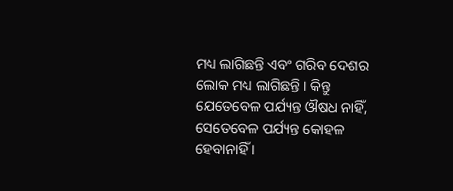ମଧ୍ୟ ଲାଗିଛନ୍ତି ଏବଂ ଗରିବ ଦେଶର ଲୋକ ମଧ୍ୟ ଲାଗିଛନ୍ତି । କିନ୍ତୁ ଯେତେବେଳ ପର୍ଯ୍ୟନ୍ତ ଔଷଧ ନାହିଁ, ସେତେବେଳ ପର୍ଯ୍ୟନ୍ତ କୋହଳ ହେବାନାହିଁ ।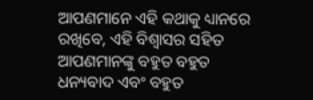ଆପଣମାନେ ଏହି କଥାକୁ ଧ୍ୟାନରେ ରଖିବେ, ଏହି ବିଶ୍ୱାସର ସହିତ ଆପଣମାନଙ୍କୁ ବହୁତ ବହୁତ ଧନ୍ୟବାଦ ଏବଂ ବହୁତ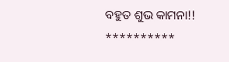ବହୁତ ଶୁଭ କାମନା!!
**********